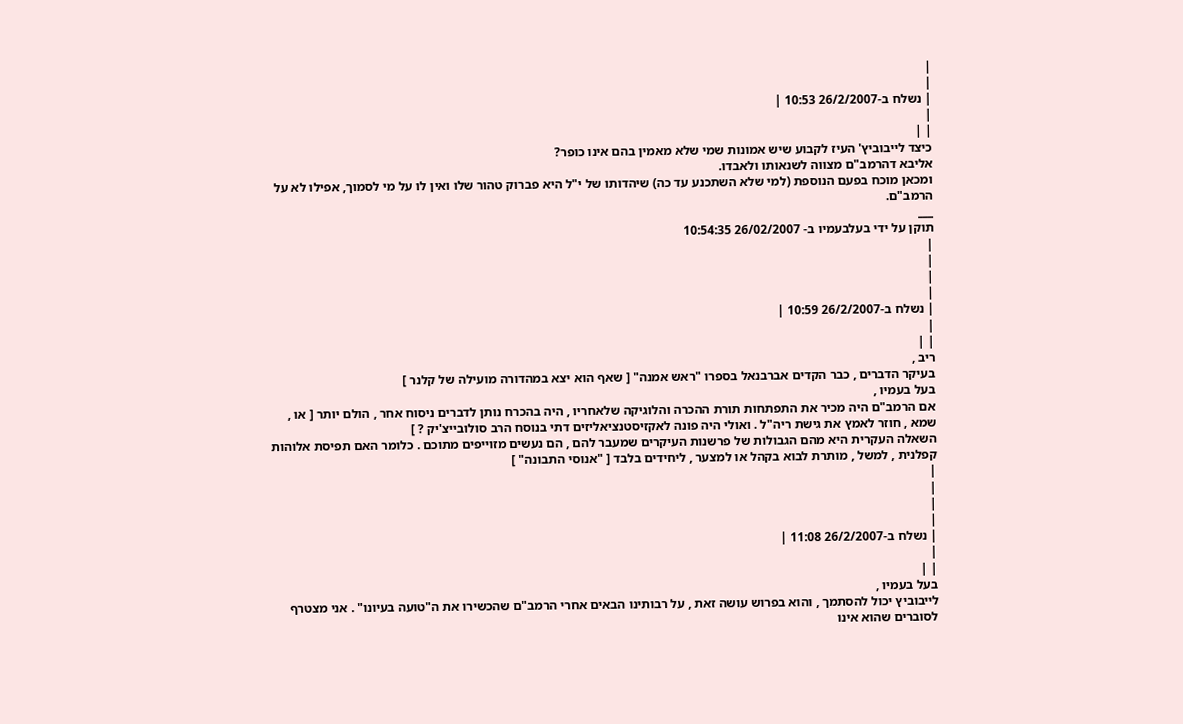|
|
| נשלח ב-26/2/2007 10:53 |
|
| |
כיצד לייבוביץ' העיז לקבוע שיש אמונות שמי שלא מאמין בהם אינו כופר?
אליבא דהרמב"ם מצווה לשנאותו ולאבדו.
ומכאן מוכח בפעם הנוספת (למי שלא השתכנע עד כה) שיהדותו של י"ל היא פברוק טהור שלו ואין לו על מי לסמוך, אפילו לא על הרמב"ם.
___
תוקן על ידי בעלבעמיו ב- 26/02/2007 10:54:35
|
|
|
|
| נשלח ב-26/2/2007 10:59 |
|
| |
ריב ,
בעיקר הדברים , כבר הקדים אברבנאל בספרו "ראש אמנה" [ שאף הוא יצא במהדורה מועילה של קלנר ]
בעל בעמיו ,
אם הרמב"ם היה מכיר את התפתחות תורת ההכרה והלוגיקה שלאחריו , היה בהכרח נותן לדברים ניסוח אחר , הולם יותר [ או , שמא , חוזר לאמץ את גישת ריה"ל . ואולי היה פונה לאקזיסטנציאליזים דתי בנוסח הרב סולובייצ'יק ? ]
השאלה העקרית היא מהם הגבולות של פרשנות העיקרים שמעבר להם , הם נעשים מזוייפים מתוכם . כלומר האם תפיסת אלוהות קפלנית , למשל , מותרת לבוא בקהל או למצער , ליחידים בלבד [ "אנוסי התבונה" ]
|
|
|
|
| נשלח ב-26/2/2007 11:08 |
|
| |
בעל בעמיו ,
לייבוביץ יכול להסתמך , והוא בפרוש עושה זאת , על רבותינו הבאים אחרי הרמב"ם שהכשירו את ה"טועה בעיונו" . אני מצטרף לסוברים שהוא אינו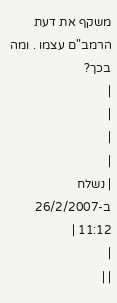משקף את דעת הרמב"ם עצמו . ומה בכך?
|
|
|
|
| נשלח ב-26/2/2007 11:12 |
|
| |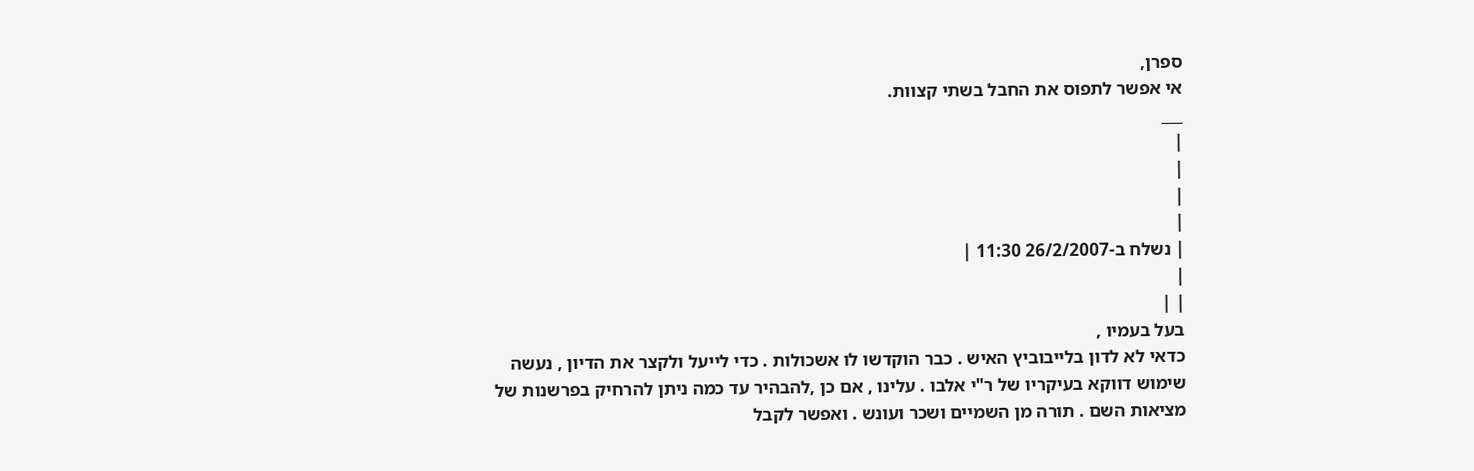ספרן,
אי אפשר לתפוס את החבל בשתי קצוות.
___
|
|
|
|
| נשלח ב-26/2/2007 11:30 |
|
| |
בעל בעמיו ,
כדאי לא לדון בלייבוביץ האיש . כבר הוקדשו לו אשכולות . כדי לייעל ולקצר את הדיון , נעשה שימוש דווקא בעיקריו של ר"י אלבו . עלינו , אם כן ,להבהיר עד כמה ניתן להרחיק בפרשנות של מציאות השם . תורה מן השמיים ושכר ועונש . ואפשר לקבל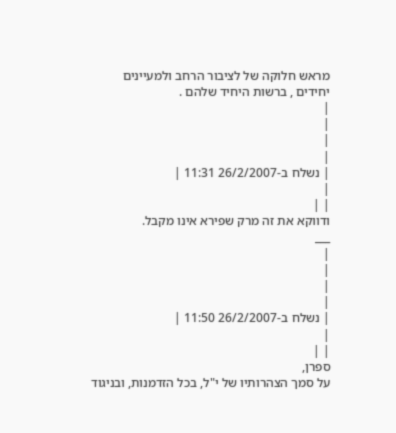מראש חלוקה של לציבור הרחב ולמעיינים יחידים , ברשות היחיד שלהם .
|
|
|
|
| נשלח ב-26/2/2007 11:31 |
|
| |
ודווקא את זה מרק שפירא אינו מקבל.
___
|
|
|
|
| נשלח ב-26/2/2007 11:50 |
|
| |
ספרן,
על סמך הצהרותיו של י"ל, בכל הזדמנות, ובניגוד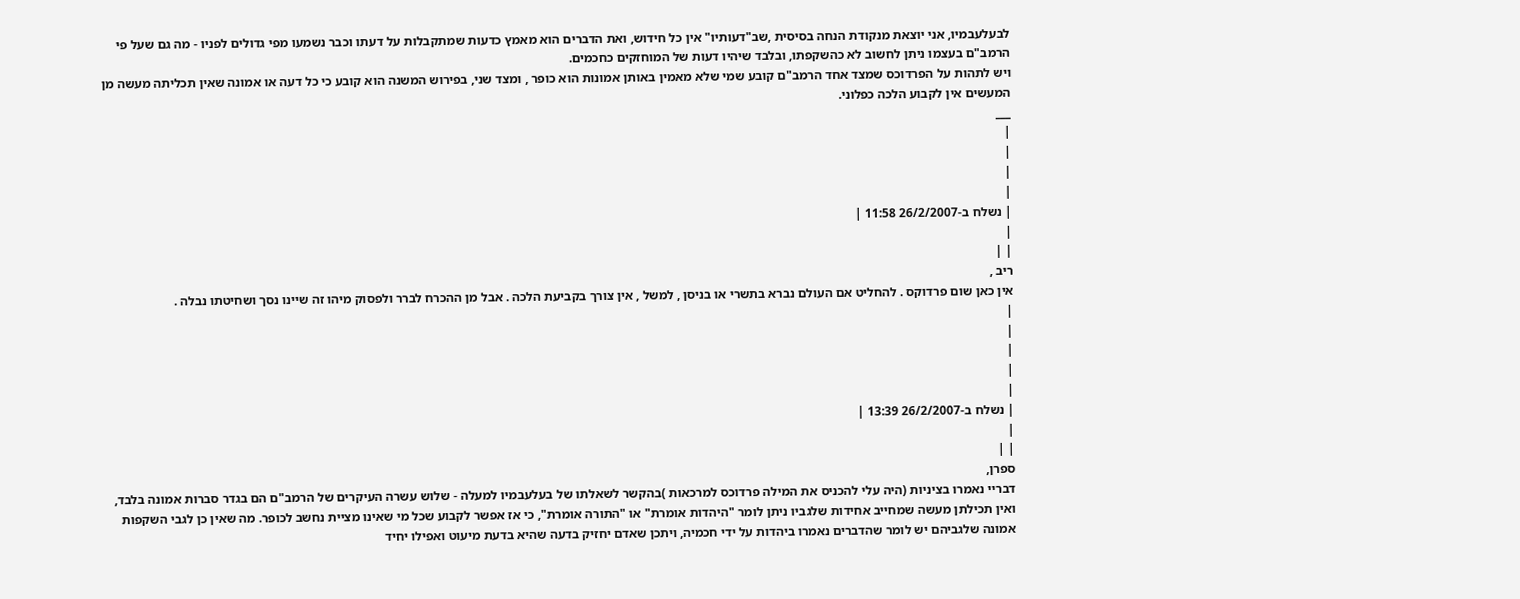לבעלעבמיו, אני יוצאת מנקודת הנחה בסיסית ,שב"דעותיו" אין כל חידוש, ואת הדברים הוא מאמץ כדעות שמתקבלות על דעתו וכבר נשמעו מפי גדולים לפניו - מה גם שעל פי הרמב"ם בעצמו ניתן לחשוב לא כהשקפתו, ובלבד שיהיו דעות של המוחזקים כחכמים.
ויש לתהות על הפרדוכס שמצד אחד הרמב"ם קובע שמי שלא מאמין באותן אמונות הוא כופר , ומצד שני, בפירוש המשנה הוא קובע כי כל דעה או אמונה שאין תכליתה מעשה מן המעשים אין לקבוע הלכה כפלוני.
___
|
|
|
|
| נשלח ב-26/2/2007 11:58 |
|
| |
ריב ,
אין כאן שום פרדוקס . להחליט אם העולם נברא בתשרי או בניסן , למשל , אין צורך בקביעת הלכה . אבל מן ההכרח לברר ולפסוק מיהו זה שיינו נסך ושחיטתו נבלה .
|
|
|
|
|
| נשלח ב-26/2/2007 13:39 |
|
| |
ספרן,
דבריי נאמרו בציניות (היה עלי להכניס את המילה פרדוכס למרכאות )בהקשר לשאלתו של בעלעבמיו למעלה - שלוש עשרה העיקרים של הרמב"ם הם בגדר סברות אמונה בלבד, ואין תכילתן מעשה שמחייב אחידות שלגביו ניתן לומר "היהדות אומרת" או "התורה אומרת", כי אז אפשר לקבוע שכל מי שאינו מציית נחשב לכופר. מה שאין כן לגבי השקפות אמונה שלגביהם יש לומר שהדברים נאמרו ביהדות על ידי חכמיה, ויתכן שאדם יחזיק בדעה שהיא בדעת מיעוט ואפילו יחיד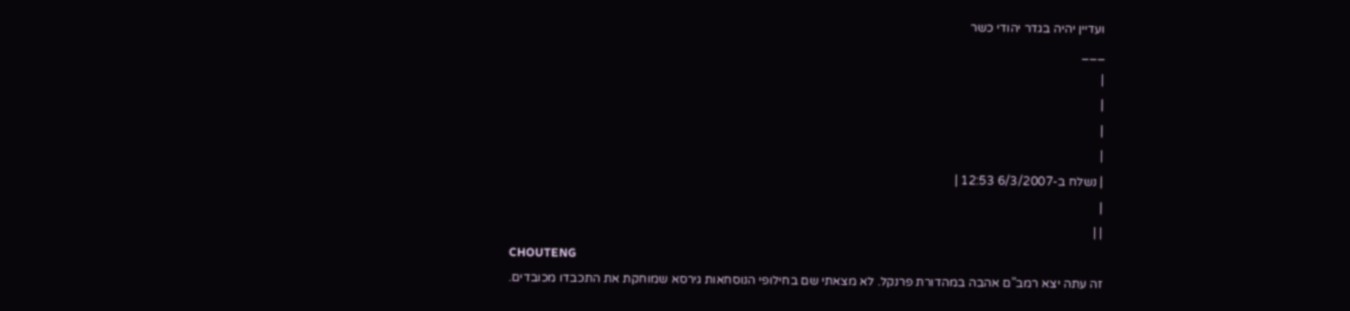ועדיין יהיה בגדר יהודי כשר
___
|
|
|
|
| נשלח ב-6/3/2007 12:53 |
|
| |
CHOUTENG
זה עתה יצא רמב"ם אהבה במהדורת פרנקל. לא מצאתי שם בחילופי הנוסחאות גירסא שמוחקת את התכבדו מכובדים.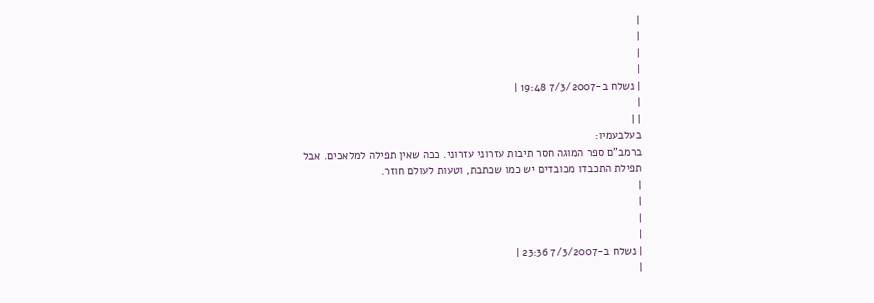|
|
|
|
| נשלח ב-7/3/2007 19:48 |
|
| |
בעלבעמיו:
ברמב"ם ספר המוגה חסר תיבות עזרוני עזרוני. ככה שאין תפילה למלאכים. אבל תפילת התכבדו מכובדים יש כמו שכתבת, וטעות לעולם חוזר.
|
|
|
|
| נשלח ב-7/3/2007 23:36 |
|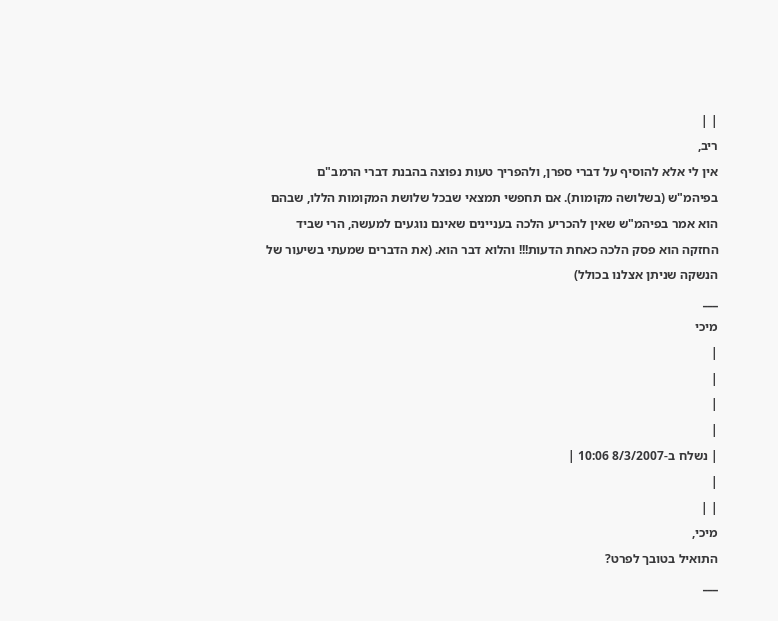| |
ריב,
אין לי אלא להוסיף על דברי ספרן, ולהפריך טעות נפוצה בהבנת דברי הרמב"ם בפיהמ"ש (בשלושה מקומות). אם תחפשי תמצאי שבכל שלושת המקומות הללו, שבהם הוא אמר בפיהמ"ש שאין להכריע הלכה בעניינים שאינם נוגעים למעשה, הרי שביד החזקה הוא פסק הלכה כאחת הדעות!!! והלוא דבר הוא. (את הדברים שמעתי בשיעור של הנשקה שניתן אצלנו בכולל)
___
מיכי
|
|
|
|
| נשלח ב-8/3/2007 10:06 |
|
| |
מיכי,
התואיל בטובך לפרט?
___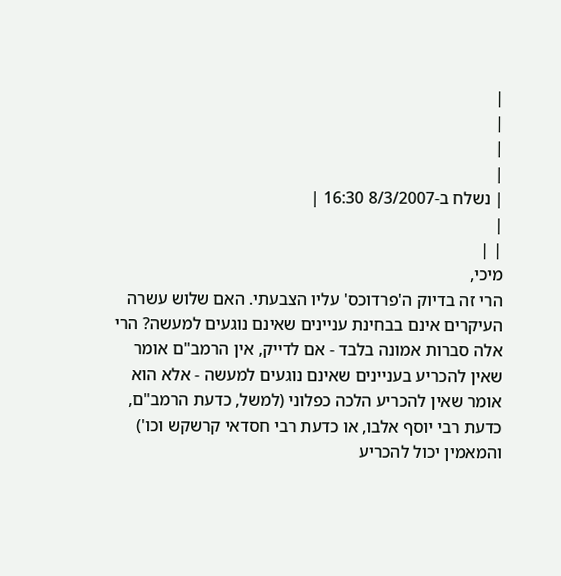|
|
|
|
| נשלח ב-8/3/2007 16:30 |
|
| |
מיכי,
הרי זה בדיוק ה'פרדוכס' עליו הצבעתי. האם שלוש עשרה העיקרים אינם בבחינת עניינים שאינם נוגעים למעשה? הרי אלה סברות אמונה בלבד - אם לדייק, אין הרמב"ם אומר שאין להכריע בעניינים שאינם נוגעים למעשה - אלא הוא אומר שאין להכריע הלכה כפלוני (למשל, כדעת הרמב"ם, כדעת רבי יוסף אלבו, או כדעת רבי חסדאי קרשקש וכו') והמאמין יכול להכריע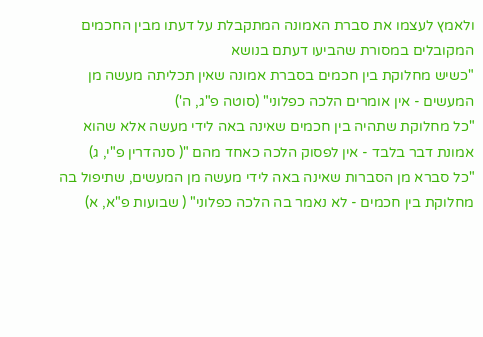ולאמץ לעצמו את סברת האמונה המתקבלת על דעתו מבין החכמים המקובלים במסורת שהביעו דעתם בנושא
"כשיש מחלוקת בין חכמים בסברת אמונה שאין תכליתה מעשה מן המעשים - אין אומרים הלכה כפלוני" (סוטה פ"ג, ה')
"כל מחלוקת שתהיה בין חכמים שאינה באה לידי מעשה אלא שהוא אמונת דבר בלבד - אין לפסוק הלכה כאחד מהם "( סנהדרין פ"י, ג)
"כל סברא מן הסברות שאינה באה לידי מעשה מן המעשים, שתיפול בה מחלוקת בין חכמים - לא נאמר בה הלכה כפלוני" ( שבועות פ"א, א)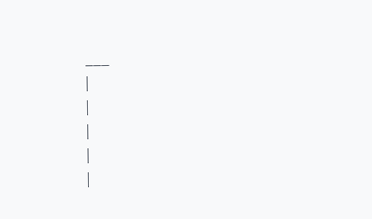___
|
|
|
|
|